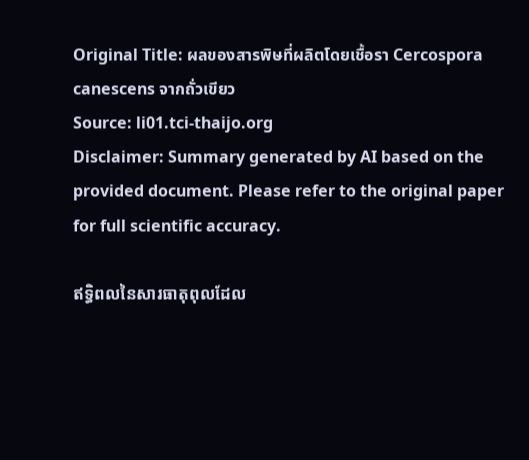Original Title: ผลของสารพิษที่ผลิตโดยเชื้อรา Cercospora canescens จากถั่วเขียว
Source: li01.tci-thaijo.org
Disclaimer: Summary generated by AI based on the provided document. Please refer to the original paper for full scientific accuracy.

ឥទ្ធិពលនៃសារធាតុពុលដែល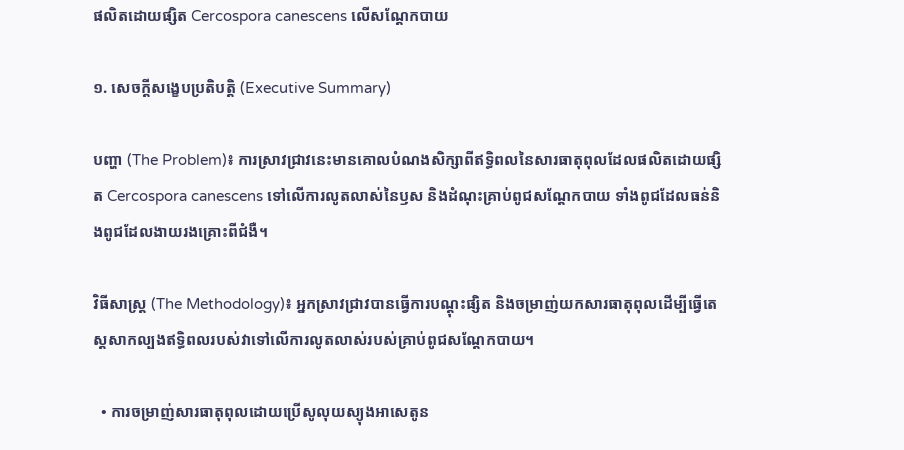ផលិតដោយផ្សិត Cercospora canescens លើសណ្តែកបាយ

១. សេចក្តីសង្ខេបប្រតិបត្តិ (Executive Summary)

បញ្ហា (The Problem)៖ ការស្រាវជ្រាវនេះមានគោលបំណងសិក្សាពីឥទ្ធិពលនៃសារធាតុពុលដែលផលិតដោយផ្សិត Cercospora canescens ទៅលើការលូតលាស់នៃឫស និងដំណុះគ្រាប់ពូជសណ្តែកបាយ ទាំងពូជដែលធន់និងពូជដែលងាយរងគ្រោះពីជំងឺ។

វិធីសាស្ត្រ (The Methodology)៖ អ្នកស្រាវជ្រាវបានធ្វើការបណ្តុះផ្សិត និងចម្រាញ់យកសារធាតុពុលដើម្បីធ្វើតេស្តសាកល្បងឥទ្ធិពលរបស់វាទៅលើការលូតលាស់របស់គ្រាប់ពូជសណ្តែកបាយ។

  • ការចម្រាញ់សារធាតុពុលដោយប្រើសូលុយស្យុងអាសេតូន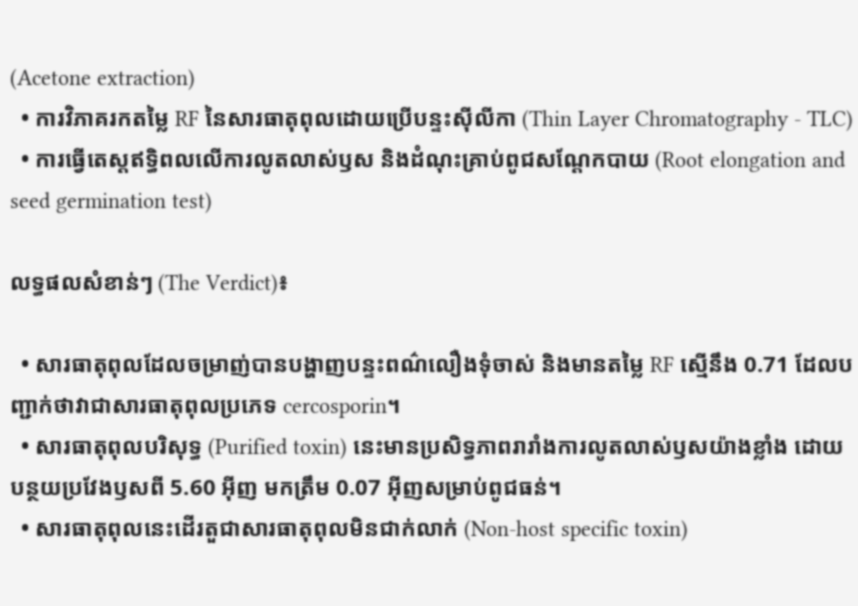(Acetone extraction)
  • ការវិភាគរកតម្លៃ RF នៃសារធាតុពុលដោយប្រើបន្ទះស៊ីលីកា (Thin Layer Chromatography - TLC)
  • ការធ្វើតេស្តឥទ្ធិពលលើការលូតលាស់ឫស និងដំណុះគ្រាប់ពូជសណ្តែកបាយ (Root elongation and seed germination test)

លទ្ធផលសំខាន់ៗ (The Verdict)៖

  • សារធាតុពុលដែលចម្រាញ់បានបង្ហាញបន្ទះពណ៌លឿងទុំចាស់ និងមានតម្លៃ RF ស្មើនឹង 0.71 ដែលបញ្ជាក់ថាវាជាសារធាតុពុលប្រភេទ cercosporin។
  • សារធាតុពុលបរិសុទ្ធ (Purified toxin) នេះមានប្រសិទ្ធភាពរារាំងការលូតលាស់ឫសយ៉ាងខ្លាំង ដោយបន្ថយប្រវែងឫសពី 5.60 អ៊ីញ មកត្រឹម 0.07 អ៊ីញសម្រាប់ពូជធន់។
  • សារធាតុពុលនេះដើរតួជាសារធាតុពុលមិនជាក់លាក់ (Non-host specific toxin)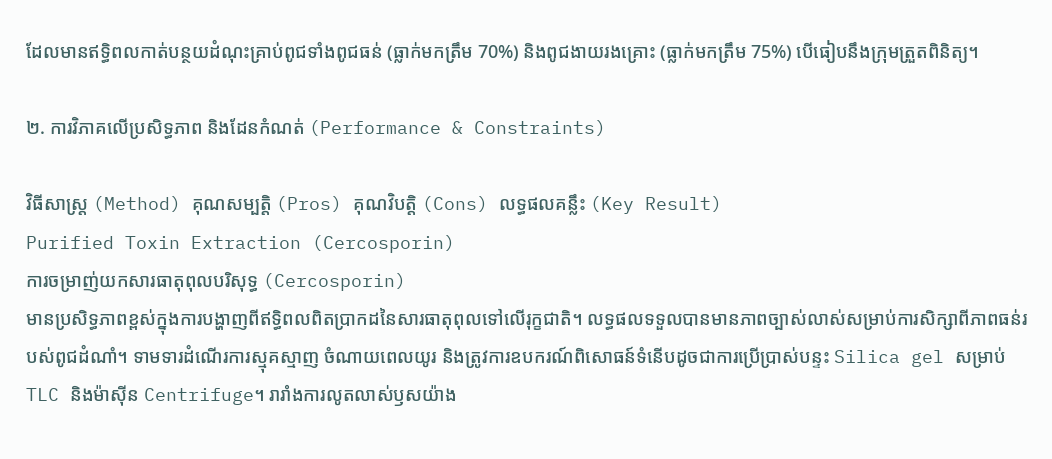ដែលមានឥទ្ធិពលកាត់បន្ថយដំណុះគ្រាប់ពូជទាំងពូជធន់ (ធ្លាក់មកត្រឹម 70%) និងពូជងាយរងគ្រោះ (ធ្លាក់មកត្រឹម 75%) បើធៀបនឹងក្រុមត្រួតពិនិត្យ។

២. ការវិភាគលើប្រសិទ្ធភាព និងដែនកំណត់ (Performance & Constraints)

វិធីសាស្ត្រ (Method) គុណសម្បត្តិ (Pros) គុណវិបត្តិ (Cons) លទ្ធផលគន្លឹះ (Key Result)
Purified Toxin Extraction (Cercosporin)
ការចម្រាញ់យកសារធាតុពុលបរិសុទ្ធ (Cercosporin)
មានប្រសិទ្ធភាពខ្ពស់ក្នុងការបង្ហាញពីឥទ្ធិពលពិតប្រាកដនៃសារធាតុពុលទៅលើរុក្ខជាតិ។ លទ្ធផលទទួលបានមានភាពច្បាស់លាស់សម្រាប់ការសិក្សាពីភាពធន់របស់ពូជដំណាំ។ ទាមទារដំណើរការស្មុគស្មាញ ចំណាយពេលយូរ និងត្រូវការឧបករណ៍ពិសោធន៍ទំនើបដូចជាការប្រើប្រាស់បន្ទះ Silica gel សម្រាប់ TLC និងម៉ាស៊ីន Centrifuge។ រារាំងការលូតលាស់ឫសយ៉ាង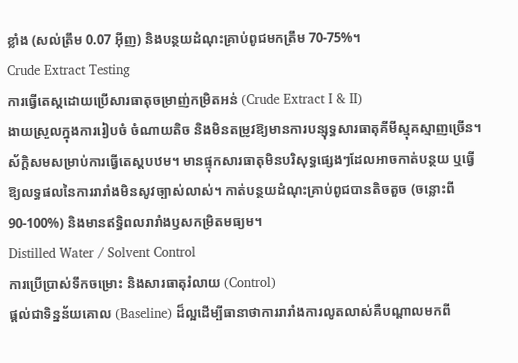ខ្លាំង (សល់ត្រឹម 0.07 អ៊ីញ) និងបន្ថយដំណុះគ្រាប់ពូជមកត្រឹម 70-75%។
Crude Extract Testing
ការធ្វើតេស្តដោយប្រើសារធាតុចម្រាញ់កម្រិតអន់ (Crude Extract I & II)
ងាយស្រួលក្នុងការរៀបចំ ចំណាយតិច និងមិនតម្រូវឱ្យមានការបន្សុទ្ធសារធាតុគីមីស្មុគស្មាញច្រើន។ ស័ក្តិសមសម្រាប់ការធ្វើតេស្តបឋម។ មានផ្ទុកសារធាតុមិនបរិសុទ្ធផ្សេងៗដែលអាចកាត់បន្ថយ ឬធ្វើឱ្យលទ្ធផលនៃការរារាំងមិនសូវច្បាស់លាស់។ កាត់បន្ថយដំណុះគ្រាប់ពូជបានតិចតួច (ចន្លោះពី 90-100%) និងមានឥទ្ធិពលរារាំងឫសកម្រិតមធ្យម។
Distilled Water / Solvent Control
ការប្រើប្រាស់ទឹកចម្រោះ និងសារធាតុរំលាយ (Control)
ផ្តល់ជាទិន្នន័យគោល (Baseline) ដ៏ល្អដើម្បីធានាថាការរារាំងការលូតលាស់គឺបណ្តាលមកពី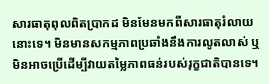សារធាតុពុលពិតប្រាកដ មិនមែនមកពីសារធាតុរំលាយនោះទេ។ មិនមានសកម្មភាពប្រឆាំងនឹងការលូតលាស់ ឬមិនអាចប្រើដើម្បីវាយតម្លៃភាពធន់របស់រុក្ខជាតិបានទេ។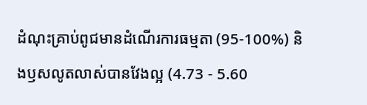ដំណុះគ្រាប់ពូជមានដំណើរការធម្មតា (95-100%) និងឫសលូតលាស់បានវែងល្អ (4.73 - 5.60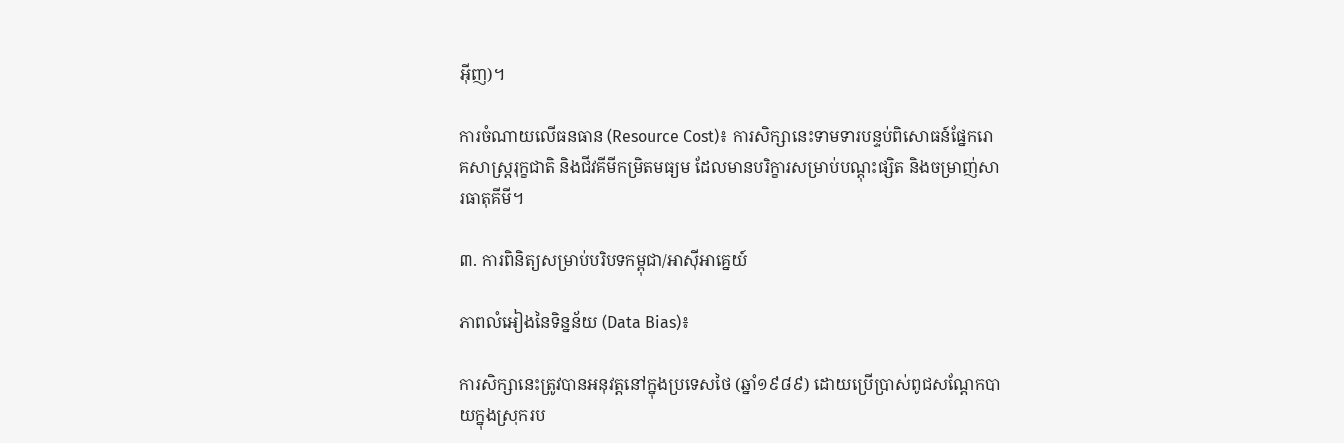អ៊ីញ)។

ការចំណាយលើធនធាន (Resource Cost)៖ ការសិក្សានេះទាមទារបន្ទប់ពិសោធន៍ផ្នែករោគសាស្ត្ររុក្ខជាតិ និងជីវគីមីកម្រិតមធ្យម ដែលមានបរិក្ខារសម្រាប់បណ្តុះផ្សិត និងចម្រាញ់សារធាតុគីមី។

៣. ការពិនិត្យសម្រាប់បរិបទកម្ពុជា/អាស៊ីអាគ្នេយ៍

ភាពលំអៀងនៃទិន្នន័យ (Data Bias)៖

ការសិក្សានេះត្រូវបានអនុវត្តនៅក្នុងប្រទេសថៃ (ឆ្នាំ១៩៨៩) ដោយប្រើប្រាស់ពូជសណ្តែកបាយក្នុងស្រុករប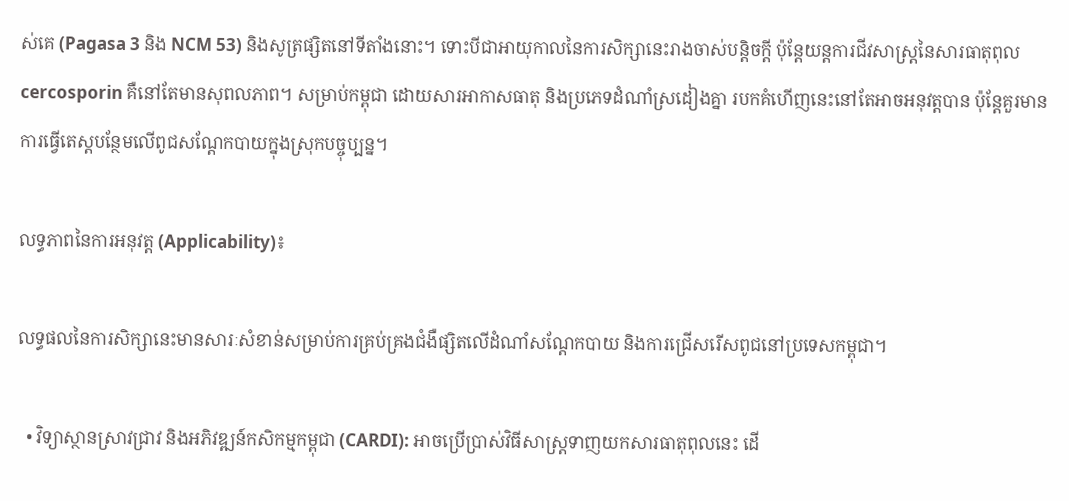ស់គេ (Pagasa 3 និង NCM 53) និងសូត្រផ្សិតនៅទីតាំងនោះ។ ទោះបីជាអាយុកាលនៃការសិក្សានេះរាងចាស់បន្តិចក្តី ប៉ុន្តែយន្តការជីវសាស្ត្រនៃសារធាតុពុល cercosporin គឺនៅតែមានសុពលភាព។ សម្រាប់កម្ពុជា ដោយសារអាកាសធាតុ និងប្រភេទដំណាំស្រដៀងគ្នា របកគំហើញនេះនៅតែអាចអនុវត្តបាន ប៉ុន្តែគួរមានការធ្វើតេស្តបន្ថែមលើពូជសណ្តែកបាយក្នុងស្រុកបច្ចុប្បន្ន។

លទ្ធភាពនៃការអនុវត្ត (Applicability)៖

លទ្ធផលនៃការសិក្សានេះមានសារៈសំខាន់សម្រាប់ការគ្រប់គ្រងជំងឺផ្សិតលើដំណាំសណ្តែកបាយ និងការជ្រើសរើសពូជនៅប្រទេសកម្ពុជា។

  • វិទ្យាស្ថានស្រាវជ្រាវ និងអភិវឌ្ឍន៍កសិកម្មកម្ពុជា (CARDI): អាចប្រើប្រាស់វិធីសាស្ត្រទាញយកសារធាតុពុលនេះ ដើ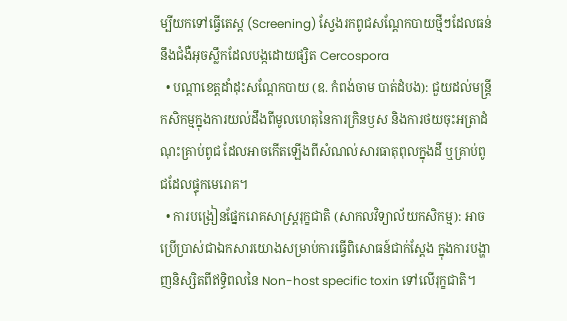ម្បីយកទៅធ្វើតេស្ត (Screening) ស្វែងរកពូជសណ្តែកបាយថ្មីៗដែលធន់នឹងជំងឺអុចស្លឹកដែលបង្កដោយផ្សិត Cercospora
  • បណ្តាខេត្តដាំដុះសណ្តែកបាយ (ឧ. កំពង់ចាម បាត់ដំបង): ជួយដល់មន្ត្រីកសិកម្មក្នុងការយល់ដឹងពីមូលហេតុនៃការក្រិនឫស និងការថយចុះអត្រាដំណុះគ្រាប់ពូជ ដែលអាចកើតឡើងពីសំណល់សារធាតុពុលក្នុងដី ឬគ្រាប់ពូជដែលផ្ទុកមេរោគ។
  • ការបង្រៀនផ្នែករោគសាស្ត្ររុក្ខជាតិ (សាកលវិទ្យាល័យកសិកម្ម): អាចប្រើប្រាស់ជាឯកសារយោងសម្រាប់ការធ្វើពិសោធន៍ជាក់ស្តែង ក្នុងការបង្ហាញនិស្សិតពីឥទ្ធិពលនៃ Non-host specific toxin ទៅលើរុក្ខជាតិ។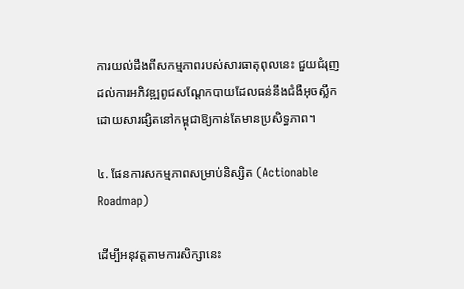ការយល់ដឹងពីសកម្មភាពរបស់សារធាតុពុលនេះ ជួយជំរុញដល់ការអភិវឌ្ឍពូជសណ្តែកបាយដែលធន់នឹងជំងឺអុចស្លឹកដោយសារផ្សិតនៅកម្ពុជាឱ្យកាន់តែមានប្រសិទ្ធភាព។

៤. ផែនការសកម្មភាពសម្រាប់និស្សិត (Actionable Roadmap)

ដើម្បីអនុវត្តតាមការសិក្សានេះ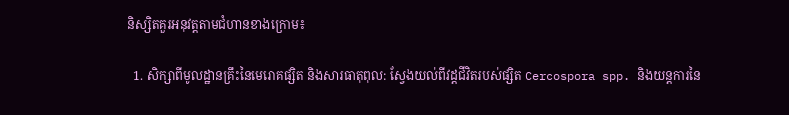និស្សិតគួរអនុវត្តតាមជំហានខាងក្រោម៖

  1. សិក្សាពីមូលដ្ឋានគ្រឹះនៃមេរោគផ្សិត និងសារធាតុពុល: ស្វែងយល់ពីវដ្តជីវិតរបស់ផ្សិត Cercospora spp. និងយន្តការនៃ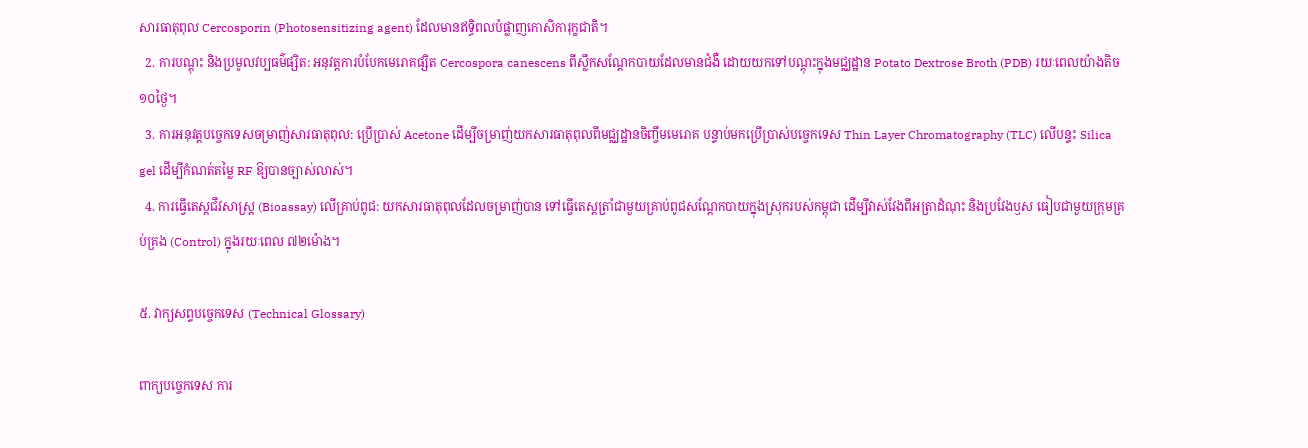សារធាតុពុល Cercosporin (Photosensitizing agent) ដែលមានឥទ្ធិពលបំផ្លាញកោសិការុក្ខជាតិ។
  2. ការបណ្តុះ និងប្រមូលវប្បធម៌ផ្សិត: អនុវត្តការបំបែកមេរោគផ្សិត Cercospora canescens ពីស្លឹកសណ្តែកបាយដែលមានជំងឺ ដោយយកទៅបណ្តុះក្នុងមជ្ឈដ្ឋាន Potato Dextrose Broth (PDB) រយៈពេលយ៉ាងតិច១០ថ្ងៃ។
  3. ការអនុវត្តបច្ចេកទេសចម្រាញ់សារធាតុពុល: ប្រើប្រាស់ Acetone ដើម្បីចម្រាញ់យកសារធាតុពុលពីមជ្ឈដ្ឋានចិញ្ចឹមមេរោគ បន្ទាប់មកប្រើប្រាស់បច្ចេកទេស Thin Layer Chromatography (TLC) លើបន្ទះ Silica gel ដើម្បីកំណត់តម្លៃ RF ឱ្យបានច្បាស់លាស់។
  4. ការធ្វើតេស្តជីវសាស្ត្រ (Bioassay) លើគ្រាប់ពូជ: យកសារធាតុពុលដែលចម្រាញ់បាន ទៅធ្វើតេស្តត្រាំជាមួយគ្រាប់ពូជសណ្តែកបាយក្នុងស្រុករបស់កម្ពុជា ដើម្បីវាស់វែងពីអត្រាដំណុះ និងប្រវែងឫស ធៀបជាមួយក្រុមគ្រប់គ្រង (Control) ក្នុងរយៈពេល ៧២ម៉ោង។

៥. វាក្យសព្ទបច្ចេកទេស (Technical Glossary)

ពាក្យបច្ចេកទេស ការ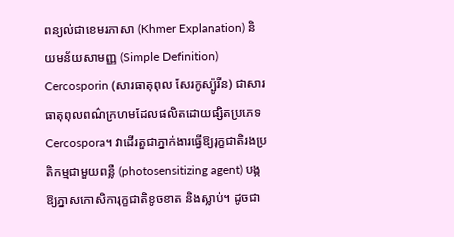ពន្យល់ជាខេមរភាសា (Khmer Explanation) និយមន័យសាមញ្ញ (Simple Definition)
Cercosporin (សារធាតុពុល សែរកូស្ប៉ូរីន) ជាសារធាតុពុលពណ៌ក្រហមដែលផលិតដោយផ្សិតប្រភេទ Cercospora។ វាដើរតួជាភ្នាក់ងារធ្វើឱ្យរុក្ខជាតិរងប្រតិកម្មជាមួយពន្លឺ (photosensitizing agent) បង្កឱ្យភ្នាសកោសិការុក្ខជាតិខូចខាត និងស្លាប់។ ដូចជា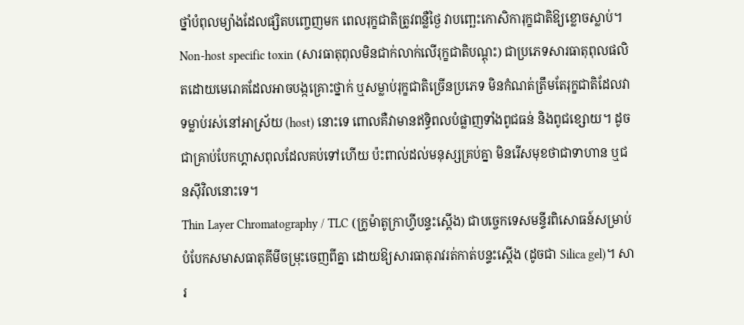ថ្នាំបំពុលម្យ៉ាងដែលផ្សិតបញ្ចេញមក ពេលរុក្ខជាតិត្រូវពន្លឺថ្ងៃ វាបញ្ឆេះកោសិការុក្ខជាតិឱ្យខ្លោចស្លាប់។
Non-host specific toxin (សារធាតុពុលមិនជាក់លាក់លើរុក្ខជាតិបណ្តុះ) ជាប្រភេទសារធាតុពុលផលិតដោយមេរោគដែលអាចបង្កគ្រោះថ្នាក់ ឬសម្លាប់រុក្ខជាតិច្រើនប្រភេទ មិនកំណត់ត្រឹមតែរុក្ខជាតិដែលវាទម្លាប់រស់នៅអាស្រ័យ (host) នោះទេ ពោលគឺវាមានឥទ្ធិពលបំផ្លាញទាំងពូជធន់ និងពូជខ្សោយ។ ដូចជាគ្រាប់បែកហ្គាសពុលដែលគប់ទៅហើយ ប៉ះពាល់ដល់មនុស្សគ្រប់គ្នា មិនរើសមុខថាជាទាហាន ឬជនស៊ីវិលនោះទេ។
Thin Layer Chromatography / TLC (ក្រូម៉ាតូក្រាហ្វីបន្ទះស្តើង) ជាបច្ចេកទេសមន្ទីរពិសោធន៍សម្រាប់បំបែកសមាសធាតុគីមីចម្រុះចេញពីគ្នា ដោយឱ្យសារធាតុរាវរត់កាត់បន្ទះស្តើង (ដូចជា Silica gel)។ សារ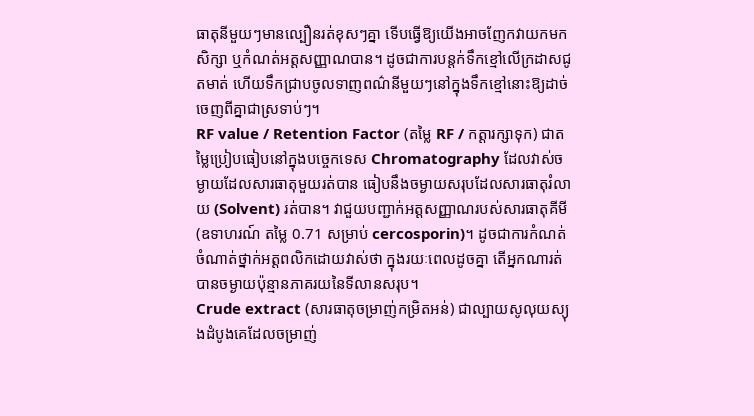ធាតុនីមួយៗមានល្បឿនរត់ខុសៗគ្នា ទើបធ្វើឱ្យយើងអាចញែកវាយកមកសិក្សា ឬកំណត់អត្តសញ្ញាណបាន។ ដូចជាការបន្តក់ទឹកខ្មៅលើក្រដាសជូតមាត់ ហើយទឹកជ្រាបចូលទាញពណ៌នីមួយៗនៅក្នុងទឹកខ្មៅនោះឱ្យដាច់ចេញពីគ្នាជាស្រទាប់ៗ។
RF value / Retention Factor (តម្លៃ RF / កត្តារក្សាទុក) ជាតម្លៃប្រៀបធៀបនៅក្នុងបច្ចេកទេស Chromatography ដែលវាស់ចម្ងាយដែលសារធាតុមួយរត់បាន ធៀបនឹងចម្ងាយសរុបដែលសារធាតុរំលាយ (Solvent) រត់បាន។ វាជួយបញ្ជាក់អត្តសញ្ញាណរបស់សារធាតុគីមី (ឧទាហរណ៍ តម្លៃ 0.71 សម្រាប់ cercosporin)។ ដូចជាការកំណត់ចំណាត់ថ្នាក់អត្តពលិកដោយវាស់ថា ក្នុងរយៈពេលដូចគ្នា តើអ្នកណារត់បានចម្ងាយប៉ុន្មានភាគរយនៃទីលានសរុប។
Crude extract (សារធាតុចម្រាញ់កម្រិតអន់) ជាល្បាយសូលុយស្យុងដំបូងគេដែលចម្រាញ់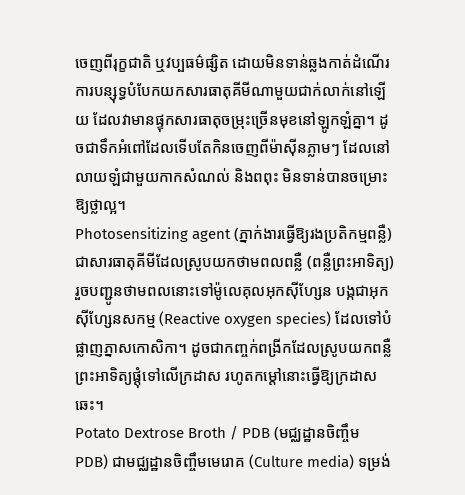ចេញពីរុក្ខជាតិ ឬវប្បធម៌ផ្សិត ដោយមិនទាន់ឆ្លងកាត់ដំណើរការបន្សុទ្ធបំបែកយកសារធាតុគីមីណាមួយជាក់លាក់នៅឡើយ ដែលវាមានផ្ទុកសារធាតុចម្រុះច្រើនមុខនៅឡូកឡំគ្នា។ ដូចជាទឹកអំពៅដែលទើបតែកិនចេញពីម៉ាស៊ីនភ្លាមៗ ដែលនៅលាយឡំជាមួយកាកសំណល់ និងពពុះ មិនទាន់បានចម្រោះឱ្យថ្លាល្អ។
Photosensitizing agent (ភ្នាក់ងារធ្វើឱ្យរងប្រតិកម្មពន្លឺ) ជាសារធាតុគីមីដែលស្រូបយកថាមពលពន្លឺ (ពន្លឺព្រះអាទិត្យ) រួចបញ្ជូនថាមពលនោះទៅម៉ូលេគុលអុកស៊ីហ្សែន បង្កជាអុកស៊ីហ្សែនសកម្ម (Reactive oxygen species) ដែលទៅបំផ្លាញភ្នាសកោសិកា។ ដូចជាកញ្ចក់ពង្រីកដែលស្រូបយកពន្លឺព្រះអាទិត្យផ្តុំទៅលើក្រដាស រហូតកម្តៅនោះធ្វើឱ្យក្រដាសឆេះ។
Potato Dextrose Broth / PDB (មជ្ឈដ្ឋានចិញ្ចឹម PDB) ជាមជ្ឈដ្ឋានចិញ្ចឹមមេរោគ (Culture media) ទម្រង់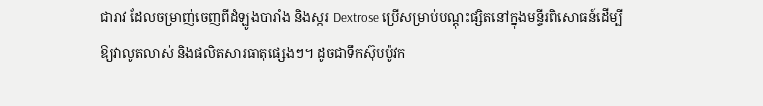ជារាវ ដែលចម្រាញ់ចេញពីដំឡូងបារាំង និងស្ករ Dextrose ប្រើសម្រាប់បណ្តុះផ្សិតនៅក្នុងមន្ទីរពិសោធន៍ដើម្បីឱ្យវាលូតលាស់ និងផលិតសារធាតុផ្សេងៗ។ ដូចជាទឹកស៊ុបប៉ូវក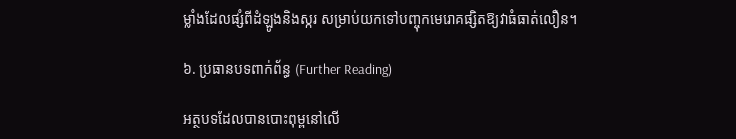ម្លាំងដែលផ្សំពីដំឡូងនិងស្ករ សម្រាប់យកទៅបញ្ចុកមេរោគផ្សិតឱ្យវាធំធាត់លឿន។

៦. ប្រធានបទពាក់ព័ន្ធ (Further Reading)

អត្ថបទដែលបានបោះពុម្ពនៅលើ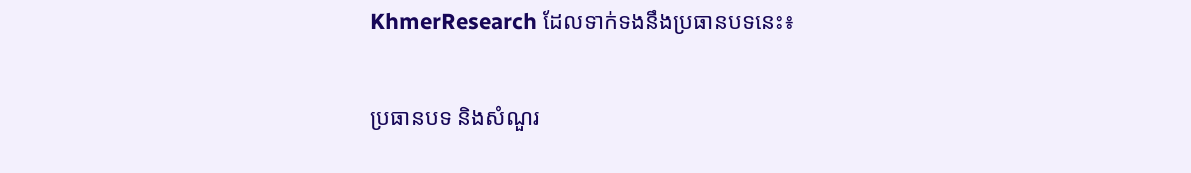KhmerResearch ដែលទាក់ទងនឹងប្រធានបទនេះ៖

ប្រធានបទ និងសំណួរ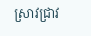ស្រាវជ្រាវ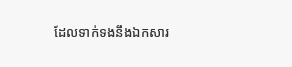ដែលទាក់ទងនឹងឯកសារ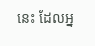នេះ ដែលអ្ន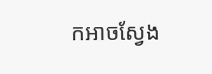កអាចស្វែង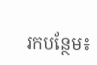រកបន្ថែម៖